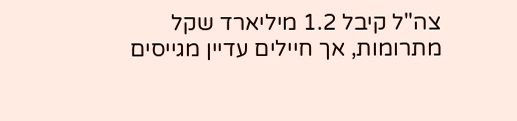צה"ל קיבל 1.2 מיליארד שקל מתרומות, אך חיילים עדיין מגייסים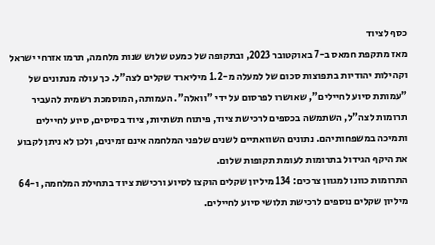כסף לציוד
מאז מתקפת חמאס ב-7 באוקטובר 2023, ובתקופה של כמעט שלוש שנות מלחמה, תרמו אזרחי ישראל וקהילות יהודיות בתפוצות סכום של למעלה מ-1.2 מיליארד שקלים לצה"ל. כך עולה מנתונים של "עמותת סיוע לחיילים", שאושרו לפרסום על ידי "וואלה". העמותה, המוסמכת רשמית להעביר תרומות לצה"ל, השתמשה בכספים לרכישת ציוד, פיתוח תשתיות, ציוד בסיסים, סיוע לחיילים ותמיכה במשפחותיהם. נתונים השוואתיים לשנים שלפני המלחמה אינם זמינים, ולכן לא ניתן לקבוע את היקף הגידול בתרומות לעומת תקופות שלום.
התרומות כוונו למגוון צרכים: 134 מיליון שקלים הוקצו לסיוע ורכישת ציוד בתחילת המלחמה, ו-64 מיליון שקלים נוספים לרכישת תלושי סיוע לחיילים.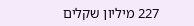227 מיליון שקלים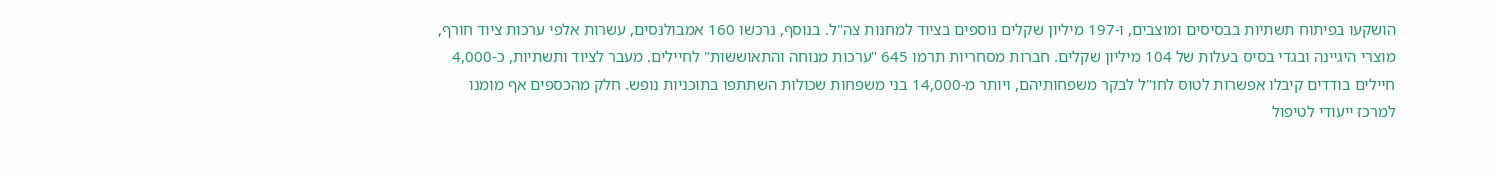הושקעו בפיתוח תשתיות בבסיסים ומוצבים, ו-197 מיליון שקלים נוספים בציוד למחנות צה"ל. בנוסף, נרכשו 160 אמבולנסים, עשרות אלפי ערכות ציוד חורף, מוצרי היגיינה ובגדי בסיס בעלות של 104 מיליון שקלים. חברות מסחריות תרמו 645 "ערכות מנוחה והתאוששות" לחיילים. מעבר לציוד ותשתיות, כ-4,000 חיילים בודדים קיבלו אפשרות לטוס לחו"ל לבקר משפחותיהם, ויותר מ-14,000 בני משפחות שכולות השתתפו בתוכניות נופש. חלק מהכספים אף מומנו למרכז ייעודי לטיפול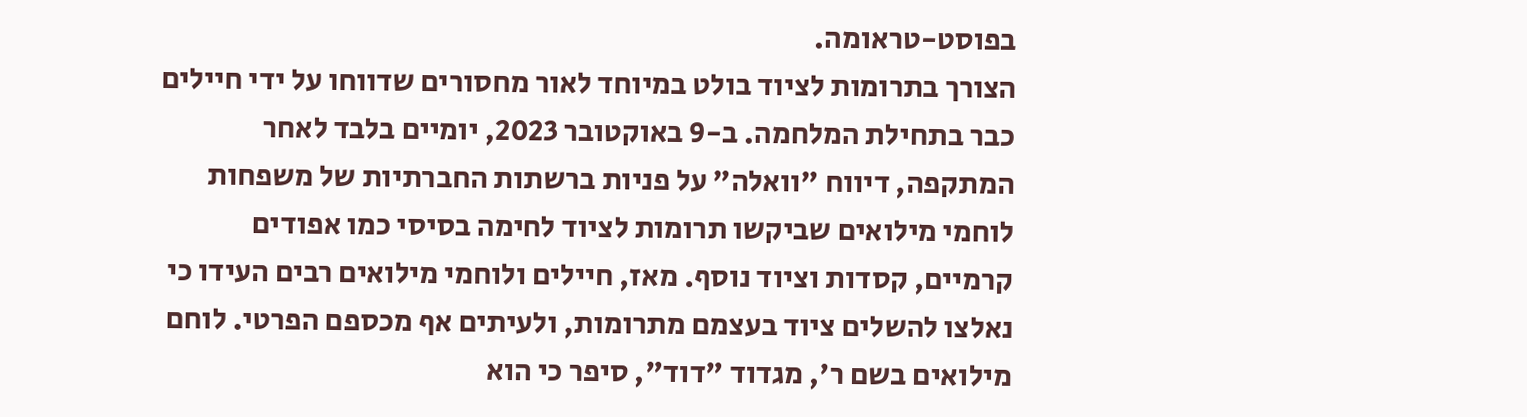בפוסט-טראומה.
הצורך בתרומות לציוד בולט במיוחד לאור מחסורים שדווחו על ידי חיילים כבר בתחילת המלחמה. ב-9 באוקטובר 2023, יומיים בלבד לאחר המתקפה, דיווח "וואלה" על פניות ברשתות החברתיות של משפחות לוחמי מילואים שביקשו תרומות לציוד לחימה בסיסי כמו אפודים קרמיים, קסדות וציוד נוסף. מאז, חיילים ולוחמי מילואים רבים העידו כי נאלצו להשלים ציוד בעצמם מתרומות, ולעיתים אף מכספם הפרטי. לוחם מילואים בשם ר', מגדוד "דוד", סיפר כי הוא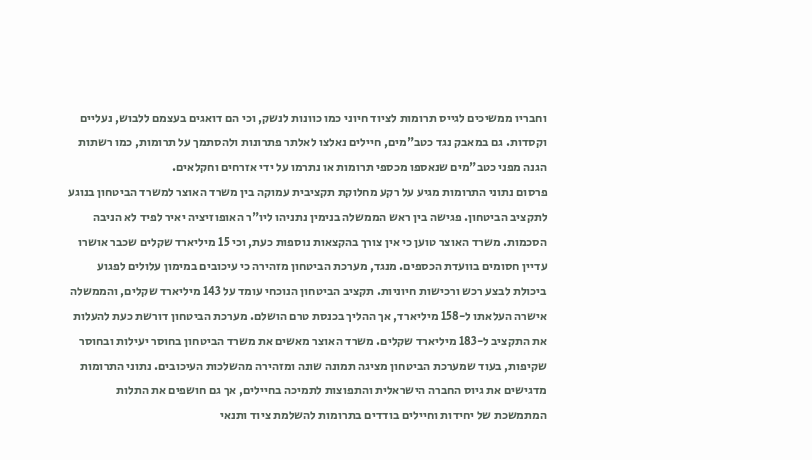וחבריו ממשיכים לגייס תרומות לציוד חיוני כמו כוונות לנשק, וכי הם דואגים בעצמם ללבוש, נעליים וקסדות. גם במאבק נגד כטב"מים, חיילים נאלצו לאלתר פתרונות ולהסתמך על תרומות, כמו רשתות הגנה מפני כטב"מים שנאספו מכספי תרומות או נתרמו על ידי אזרחים וחקלאים.
פרסום נתוני התרומות מגיע על רקע מחלוקת תקציבית עמוקה בין משרד האוצר למשרד הביטחון בנוגע לתקציב הביטחון. פגישה בין ראש הממשלה בנימין נתניהו ליו"ר האופוזיציה יאיר לפיד לא הניבה הסכמות. משרד האוצר טוען כי אין צורך בהקצאות נוספות כעת, וכי 15 מיליארד שקלים שכבר אושרו עדיין חסומים בוועדת הכספים. מנגד, מערכת הביטחון מזהירה כי עיכובים במימון עלולים לפגוע ביכולת לבצע רכש ורכישות חיוניות. תקציב הביטחון הנוכחי עומד על 143 מיליארד שקלים, והממשלה אישרה העלאתו ל-158 מיליארד, אך ההליך בכנסת טרם הושלם. מערכת הביטחון דורשת כעת להעלות את התקציב ל-183 מיליארד שקלים. משרד האוצר מאשים את משרד הביטחון בחוסר יעילות ובחוסר שקיפות, בעוד שמערכת הביטחון מציגה תמונה שונה ומזהירה מהשלכות העיכובים. נתוני התרומות מדגישים את גיוס החברה הישראלית והתפוצות לתמיכה בחיילים, אך גם חושפים את התלות המתמשכת של יחידות וחיילים בודדים בתרומות להשלמת ציוד ותנאי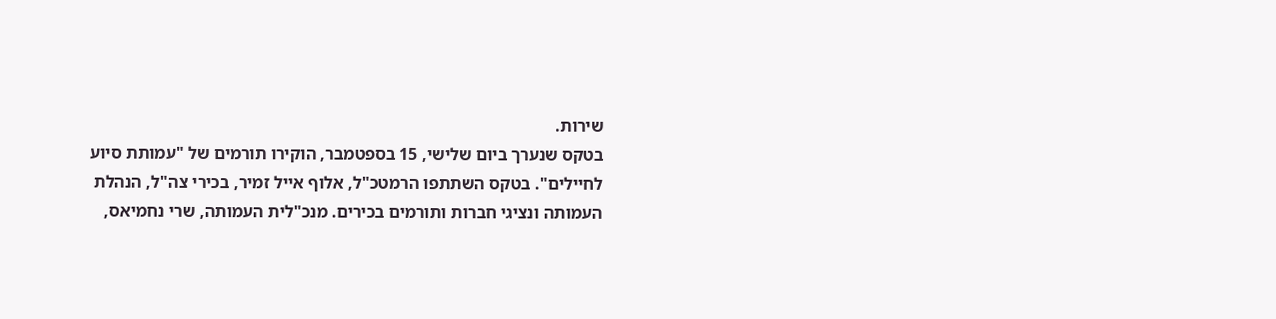שירות.
בטקס שנערך ביום שלישי, 15 בספטמבר, הוקירו תורמים של "עמותת סיוע לחיילים". בטקס השתתפו הרמטכ"ל, אלוף אייל זמיר, בכירי צה"ל, הנהלת העמותה ונציגי חברות ותורמים בכירים. מנכ"לית העמותה, שרי נחמיאס,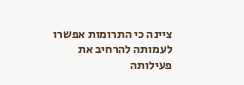ציינה כי התרומות אפשרו לעמותה להרחיב את פעילותה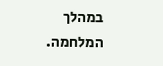במהלך המלחמה.